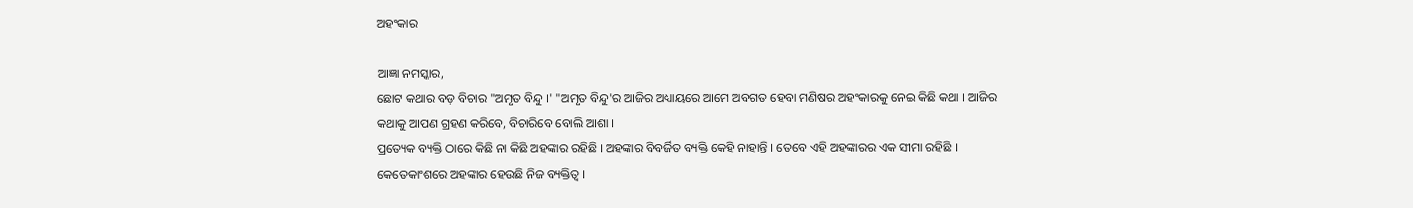ଅହଂକାର

ଆଜ୍ଞା ନମସ୍କାର,
ଛୋଟ କଥାର ବଡ଼ ବିଚାର "ଅମୃତ ବିନ୍ଦୁ ।' "ଅମୃତ ବିନ୍ଦୁ'ର ଆଜିର ଅଧ୍ୟାୟରେ ଆମେ ଅବଗତ ହେବା ମଣିଷର ଅହଂକାରକୁ ନେଇ କିଛି କଥା । ଆଜିର କଥାକୁ ଆପଣ ଗ୍ରହଣ କରିବେ, ବିଚାରିବେ ବୋଲି ଆଶା ।
ପ୍ରତ୍ୟେକ ବ୍ୟକ୍ତି ଠାରେ କିଛି ନା କିଛି ଅହଙ୍କାର ରହିଛି । ଅହଙ୍କାର ବିବର୍ଜିତ ବ୍ୟକ୍ତି କେହି ନାହାନ୍ତି । ତେବେ ଏହି ଅହଙ୍କାରର ଏକ ସୀମା ରହିଛି । କେତେକାଂଶରେ ଅହଙ୍କାର ହେଉଛି ନିଜ ବ୍ୟକ୍ତିତ୍ୱ ।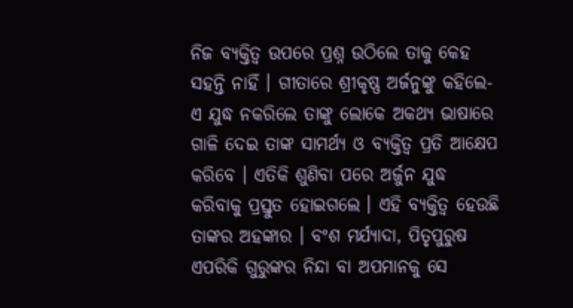ନିଜ ବ୍ୟକ୍ତିତ୍ୱ ଉପରେ ପ୍ରଶ୍ନ ଉଠିଲେ ତାକୁ କେହ ସହନ୍ତି ନାହିଁ । ଗୀତାରେ ଶ୍ରୀକୃଷ୍ଣ ଅର୍ଜନୁଙ୍କୁ କହିଲେ-ଏ ଯୁଦ୍ଧ ନକରିଲେ ତାଙ୍କୁ ଲୋକେ ଅକଥ୍ୟ ଭାଷାରେ ଗାଳି ଦେଇ ତାଙ୍କ ସାମର୍ଥ୍ୟ ଓ ବ୍ୟକ୍ତିତ୍ୱ ପ୍ରତି ଆକ୍ଷେପ କରିବେ । ଏତିକି ଶୁଣିବା ପରେ ଅର୍ଜୁନ ଯୁଦ୍ଧ କରିବାକୁ ପ୍ରସ୍ତୁତ ହୋଇଗଲେ । ଏହି ବ୍ୟକ୍ତିତ୍ୱ ହେଉଛି ତାଙ୍କର ଅହଙ୍କାର । ବଂଶ ମର୍ଯ୍ୟାଦା, ପିତୃପୁରୁଷ ଏପରିକି ଗୁରୁଙ୍କର ନିନ୍ଦା ବା ଅପମାନକୁ ସେ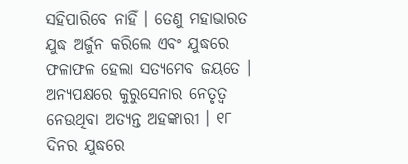ସହିପାରିବେ ନାହିଁ । ତେଣୁ ମହାଭାରତ ଯୁଦ୍ଧ ଅର୍ଜୁନ କରିଲେ ଏବଂ ଯୁଦ୍ଧରେ ଫଳାଫଳ ହେଲା ସତ୍ୟମେବ ଜୟତେ ।
ଅନ୍ୟପକ୍ଷରେ କୁରୁସେନାର ନେତୃତ୍ୱ ନେଉଥିବା ଅତ୍ୟନ୍ତ ଅହଙ୍କାରୀ । ୧୮ ଦିନର ଯୁଦ୍ଧରେ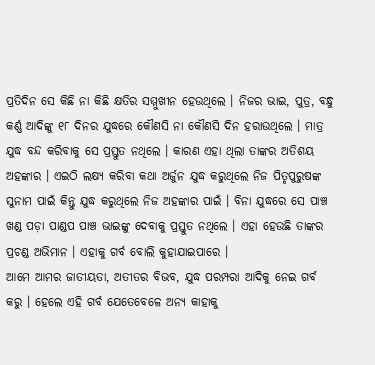ପ୍ରତିଦିନ ସେ କିଛି ନା କିଛି କ୍ଷତିର ସମ୍ମୁଖୀନ ହେଉଥିଲେ । ନିଜର ଭାଇ, ପୁତ୍ର, ବନ୍ଧୁ କର୍ଣ୍ଣ ଆଦିଙ୍କୁ ୧୮ ଦିନର ଯୁଦ୍ଧରେ କୌଣସି ନା କୌଣସି ଦିନ ହରାଉଥିଲେ । ମାତ୍ର ଯୁଦ୍ଧ ବନ୍ଦ କରିବାକୁ ସେ ପ୍ରସ୍ତୁତ ନଥିଲେ । କାରଣ ଏହା ଥିଲା ତାଙ୍କର ଅତିଶୟ ଅହଙ୍କାର । ଏଇଠି ଲକ୍ଷ୍ୟ କରିବା କଥା ଅର୍ଜୁନ ଯୁଦ୍ଧ କରୁଥିଲେ ନିଜ ପିତୃପୁରୁଷଙ୍କ ସୁନାମ ପାଇଁ କିନ୍ତୁ ଯୁଦ୍ଧ କରୁଥିଲେ ନିଜ ଅହଙ୍କାର ପାଇଁ । ବିନା ଯୁଦ୍ଧରେ ସେ ପାଞ୍ଚ ଖଣ୍ଡ ପଡ଼ା ପାଣ୍ଡପ ପାଞ୍ଚ ଭାଇଙ୍କୁ ଦେବାକୁ ପ୍ରସ୍ତୁତ ନଥିଲେ । ଏହା ହେଉଛି ତାଙ୍କର ପ୍ରଚଣ୍ଡ ଅଭିମାନ । ଏହାକୁ ଗର୍ବ ବୋଲି କୁହାଯାଇପାରେ ।
ଆମେ ଆମର ଜାତୀୟତା, ଅତୀତର ବିଭବ, ଯୁଦ୍ଧ ପରମ୍ପରା ଆଦିକୁ ନେଇ ଗର୍ବ କରୁ । ହେଲେ ଏହି ଗର୍ବ ଯେତେବେଳେ ଅନ୍ୟ କାହାକୁ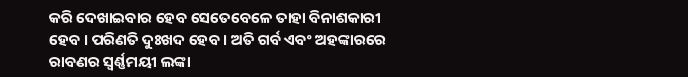କରି ଦେଖାଇବାର ହେବ ସେତେବେଳେ ତାହା ବିନାଶକାରୀ ହେବ । ପରିଣତି ଦୁଃଖଦ ହେବ । ଅତି ଗର୍ବ ଏବଂ ଅହଙ୍କାରରେ ରାବଣର ସ୍ୱର୍ଣ୍ଣମୟୀ ଲଙ୍କା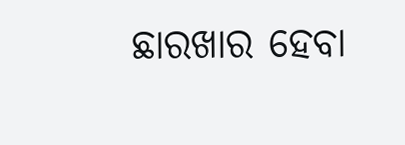ଛାରଖାର ହେବା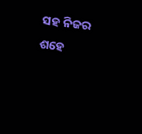ସହ ନିଜର ଶହେ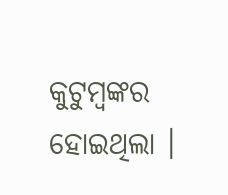କୁଟୁମ୍ବଙ୍କର ହୋଇଥିଲା ।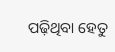ପଢ଼ିଥିବା ହେତୁ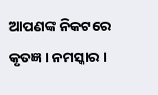ଆପଣଙ୍କ ନିକଟରେ କୃତଜ୍ଞ । ନମସ୍କାର ।